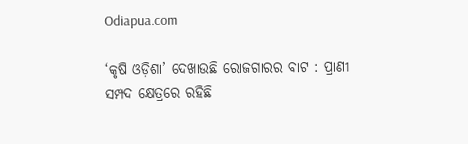Odiapua.com

‘କୃଷି ଓଡ଼ିଶା’ ଦେଖାଉଛି ରୋଜଗାରର ବାଟ : ପ୍ରାଣୀ ସମ୍ପଦ କ୍ଷେତ୍ରରେ ରହିଛି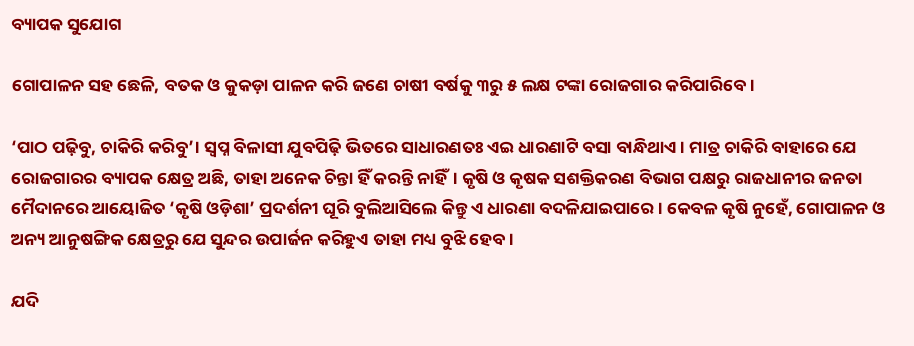ବ୍ୟାପକ ସୁଯୋଗ

ଗୋପାଳନ ସହ ଛେଳି, ବତକ ଓ କୁକଡ଼ା ପାଳନ କରି ଜଣେ ଚାଷୀ ବର୍ଷକୁ ୩ରୁ ୫ ଲକ୍ଷ ଟଙ୍କା ରୋଜଗାର କରିପାରିବେ।

‘ପାଠ ପଢ଼ିବୁ, ଚାକିରି କରିବୁ’। ସ୍ୱପ୍ନ ବିଳାସୀ ଯୁବପିଢ଼ି ଭିତରେ ସାଧାରଣତଃ ଏଇ ଧାରଣାଟି ବସା ବାନ୍ଧିଥାଏ। ମାତ୍ର ଚାକିରି ବାହାରେ ଯେ ରୋଜଗାରର ବ୍ୟାପକ କ୍ଷେତ୍ର ଅଛି, ତାହା ଅନେକ ଚିନ୍ତା ହିଁ କରନ୍ତି ନାହିଁ। କୃଷି ଓ କୃଷକ ସଶକ୍ତିକରଣ ବିଭାଗ ପକ୍ଷରୁ ରାଜଧାନୀର ଜନତା ମୈଦାନରେ ଆୟୋଜିତ ‘କୃଷି ଓଡ଼ିଶା’ ପ୍ରଦର୍ଶନୀ ଘୂରି ବୁଲିଆସିଲେ କିନ୍ତୁ ଏ ଧାରଣା ବଦଳିଯାଇପାରେ। କେବଳ କୃଷି ନୁହେଁ, ଗୋପାଳନ ଓ ଅନ୍ୟ ଆନୁଷଙ୍ଗିକ କ୍ଷେତ୍ରରୁ ଯେ ସୁନ୍ଦର ଉପାର୍ଜନ କରିହୁଏ ତାହା ମଧ୍ୟ ବୁଝି ହେବ।

ଯଦି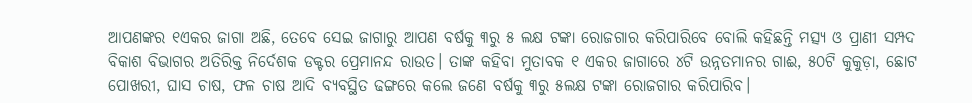ଆପଣଙ୍କର ୧ଏକର ଜାଗା ଅଛି, ତେବେ ସେଇ ଜାଗାରୁ ଆପଣ ବର୍ଷକୁ ୩ରୁ ୫ ଲକ୍ଷ ଟଙ୍କା ରୋଜଗାର କରିପାରିବେ ବୋଲି କହିଛନ୍ତି ମତ୍ସ୍ୟ ଓ ପ୍ରାଣୀ ସମ୍ପଦ ବିକାଶ ବିଭାଗର ଅତିରିକ୍ତ ନିର୍ଦେଶକ ଡକ୍ଟର ପ୍ରେମାନନ୍ଦ ରାଉତ। ତାଙ୍କ କହିବା ମୁତାବକ ୧ ଏକର ଜାଗାରେ ୪ଟି ଉନ୍ନତମାନର ଗାଈ, ୫୦ଟି କୁକୁଡ଼ା, ଛୋଟ ପୋଖରୀ, ଘାସ ଚାଷ, ଫଳ ଚାଷ ଆଦି ବ୍ୟବସ୍ଥିତ ଢଙ୍ଗରେ କଲେ ଜଣେ ବର୍ଷକୁ ୩ରୁ ୫ଲକ୍ଷ ଟଙ୍କା ରୋଜଗାର କରିପାରିବ।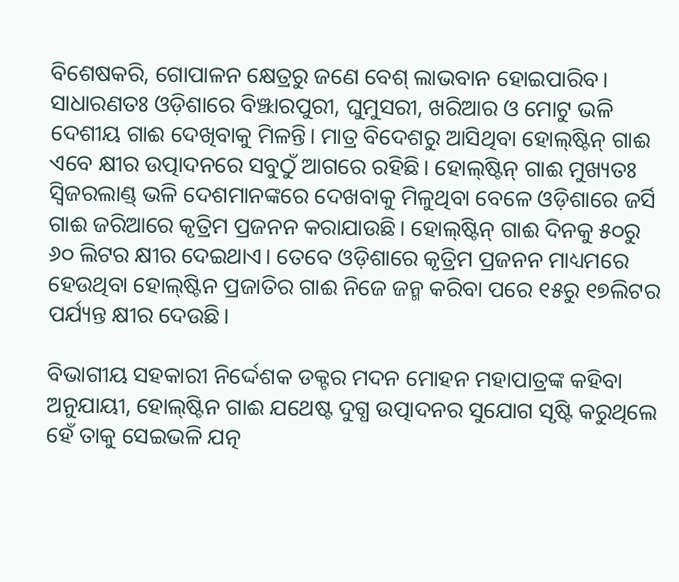ବିଶେଷକରି, ଗୋପାଳନ କ୍ଷେତ୍ରରୁ ଜଣେ ବେଶ୍‌ ଲାଭବାନ ହୋଇପାରିବ। ସାଧାରଣତଃ ଓଡ଼ିଶାରେ ବିଞ୍ଝାରପୁରୀ, ଘୁମୁସରୀ, ଖରିଆର ଓ ମୋଟୁ ଭଳି ଦେଶୀୟ ଗାଈ ଦେଖିବାକୁ ମିଳନ୍ତି। ମାତ୍ର ବିଦେଶରୁ ଆସିଥିବା ହୋଲ୍‌ଷ୍ଟିନ୍ ଗାଈ ଏବେ କ୍ଷୀର ଉତ୍ପାଦନରେ ସବୁଠୁଁ ଆଗରେ ରହିଛି। ହୋଲ୍‌ଷ୍ଟିନ୍ ଗାଈ ମୁଖ୍ୟତଃ ସ୍ୱିଜରଲାଣ୍ଡ୍ ଭଳି ଦେଶମାନଙ୍କରେ ଦେଖବାକୁ ମିଳୁଥିବା ବେଳେ ଓଡ଼ିଶାରେ ଜର୍ସି ଗାଈ ଜରିଆରେ କୃତ୍ରିମ ପ୍ରଜନନ କରାଯାଉଛି। ହୋଲ୍‌ଷ୍ଟିନ୍ ଗାଈ ଦିନକୁ ୫୦ରୁ ୬୦ ଲିଟର କ୍ଷୀର ଦେଇଥାଏ। ତେବେ ଓଡ଼ିଶାରେ କୃତ୍ରିମ ପ୍ରଜନନ ମାଧ୍ୟମରେ ହେଉଥିବା ହୋଲ୍‌ଷ୍ଟିନ ପ୍ରଜାତିର ଗାଈ ନିଜେ ଜନ୍ମ କରିବା ପରେ ୧୫ରୁ ୧୭ଲିଟର ପର୍ଯ୍ୟନ୍ତ କ୍ଷୀର ଦେଉଛି।

ବିଭାଗୀୟ ସହକାରୀ ନିର୍ଦ୍ଦେଶକ ଡକ୍ଟର ମଦନ ମୋହନ ମହାପାତ୍ରଙ୍କ କହିବା ଅନୁଯାୟୀ, ହୋଲ୍‌ଷ୍ଟିନ ଗାଈ ଯଥେଷ୍ଟ ଦୁଗ୍ଧ ଉତ୍ପାଦନର ସୁଯୋଗ ସୃଷ୍ଟି କରୁଥିଲେ ହେଁ ତାକୁ ସେଇଭଳି ଯତ୍ନ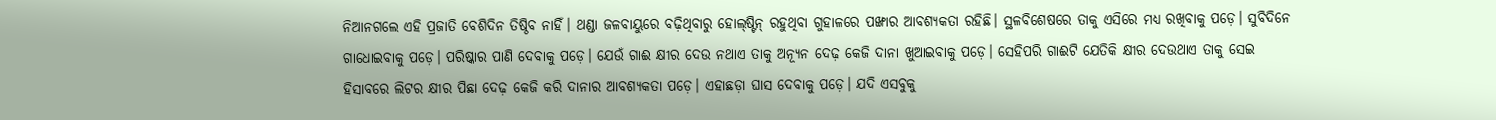ନିଆନଗଲେ ଏହି ପ୍ରଜାତି ବେଶିଦିନ ତିଷ୍ଠିବ ନାହିଁ। ଥଣ୍ଡା ଜଳବାୟୁରେ ବଢ଼ିଥିବାରୁ ହୋଲ୍‌ଷ୍ଟିନ୍ ରହୁଥିବା ଗୁହାଳରେ ପଙ୍ଖାର ଆବଶ୍ୟକତା ରହିଛି। ସ୍ଥଳବିଶେଷରେ ତାକୁ ଏସିରେ ମଧ୍ୟ ରଖିବାକୁ ପଡ଼େ। ସୁବିଦିନେ ଗାଧୋଇବାକୁ ପଡ଼େ। ପରିଷ୍କାର ପାଣି ଦେବାକୁ ପଡ଼େ। ଯେଉଁ ଗାଈ କ୍ଷୀର ଦେଉ ନଥାଏ ତାକୁ ଅନ୍ୟୂନ ଦେଢ଼ କେଜି ଦାନା ଖୁଆଇବାକୁ ପଡ଼େ। ସେହିପରି ଗାଈଟି ଯେତିକି କ୍ଷୀର ଦେଉଥାଏ ତାକୁ ସେଇ ହିସାବରେ ଲିଟର କ୍ଷୀର ପିଛା ଦେଢ଼ କେଜି କରି ଦାନାର ଆବଶ୍ୟକତା ପଡ଼େ। ଏହାଛଡ଼ା ଘାସ ଦେବାକୁ ପଡ଼େ। ଯଦି ଏସବୁକୁ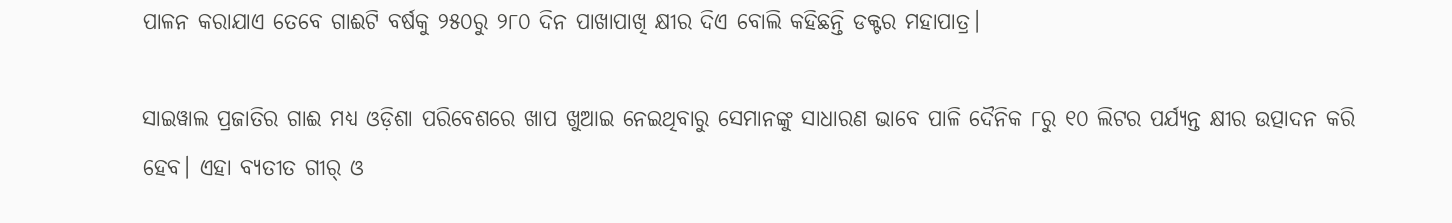ପାଳନ କରାଯାଏ ତେବେ ଗାଈଟି ବର୍ଷକୁ ୨୫୦ରୁ ୨୮୦ ଦିନ ପାଖାପାଖି କ୍ଷୀର ଦିଏ ବୋଲି କହିଛନ୍ତି ଡକ୍ଟର ମହାପାତ୍ର।

ସାଇୱାଲ ପ୍ରଜାତିର ଗାଈ ମଧ୍ୟ ଓଡ଼ିଶା ପରିବେଶରେ ଖାପ ଖୁଆଇ ନେଇଥିବାରୁ ସେମାନଙ୍କୁ ସାଧାରଣ ଭାବେ ପାଳି ଦୈନିକ ୮ରୁ ୧୦ ଲିଟର ପର୍ଯ୍ୟନ୍ତ କ୍ଷୀର ଉତ୍ପାଦନ କରି ହେବ। ଏହା ବ୍ୟତୀତ ଗୀର୍ ଓ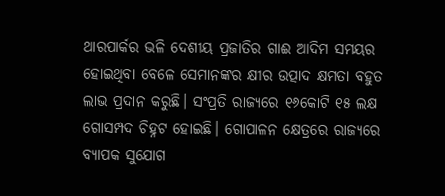ଥାରପାର୍କର ଭଳି ଦେଶୀୟ ପ୍ରଜାତିର ଗାଈ ଆଦିମ ସମୟର ହୋଇଥିବା ବେଳେ ସେମାନଙ୍କର କ୍ଷୀର ଉତ୍ପାଦ କ୍ଷମତା ବହୁତ ଲାଭ ପ୍ରଦାନ କରୁଛି। ସଂପ୍ରତି ରାଜ୍ୟରେ ୧୬କୋଟି ୧୫ ଲକ୍ଷ ଗୋସମ୍ପଦ ଚିହ୍ନଟ ହୋଇଛି। ଗୋପାଳନ କ୍ଷେତ୍ରରେ ରାଜ୍ୟରେ ବ୍ୟାପକ ସୁଯୋଗ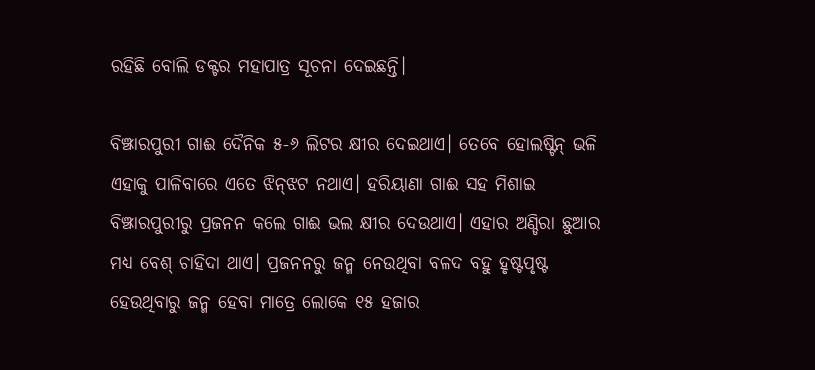ରହିଛି ବୋଲି ଡକ୍ଟର ମହାପାତ୍ର ସୂଚନା ଦେଇଛନ୍ତି।

ବିଞ୍ଝାରପୁରୀ ଗାଈ ଦୈନିକ ୫-୬ ଲିଟର କ୍ଷୀର ଦେଇଥାଏ। ତେବେ ହୋଲଷ୍ଟିନ୍ ଭଳି ଏହାକୁ ପାଳିବାରେ ଏତେ ଝିନ୍‌ଝଟ ନଥାଏ। ହରିୟାଣା ଗାଈ ସହ ମିଶାଇ ବିଞ୍ଝାରପୁରୀରୁ ପ୍ରଜନନ କଲେ ଗାଈ ଭଲ କ୍ଷୀର ଦେଉଥାଏ। ଏହାର ଅଣ୍ଡିରା ଛୁଆର ମଧ୍ୟ ବେଶ୍ ଚାହିଦା ଥାଏ। ପ୍ରଜନନରୁ ଜନ୍ମ ନେଉଥିବା ବଳଦ ବହୁ ହୃଷ୍ଟପୃଷ୍ଟ ହେଉଥିବାରୁ ଜନ୍ମ ହେବା ମାତ୍ରେ ଲୋକେ ୧୫ ହଜାର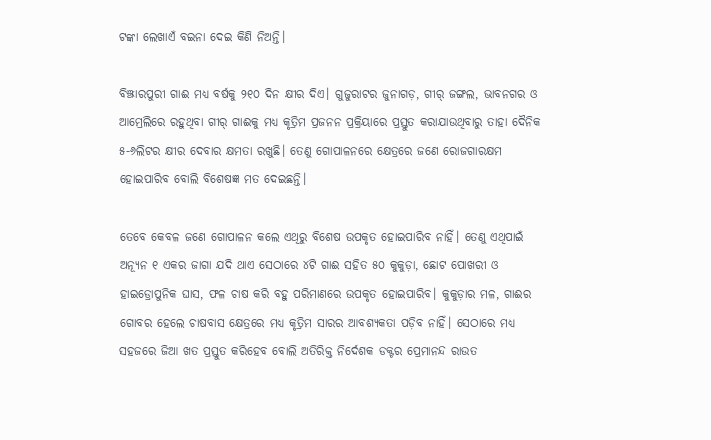ଟଙ୍କା ଲେଖାଏଁ ବଇନା ଦେଇ କିଣି ନିଅନ୍ତି।

ବିଞ୍ଝାରପୁରୀ ଗାଈ ମଧ୍ୟ ବର୍ଷକୁ ୨୧୦ ଦିନ କ୍ଷୀର ଦିଏ। ଗୁଜୁରାଟର ଜୁନାଗଡ଼, ଗୀର୍ ଜଙ୍ଗଲ, ଭାବନଗର ଓ ଆମ୍ରେଲିରେ ରହୁଥିବା ଗୀର୍ ଗାଈକୁ ମଧ୍ୟ କୃତ୍ରିମ ପ୍ରଜନନ ପ୍ରକ୍ରିୟାରେ ପ୍ରସ୍ତୁତ କରାଯାଉଥିବାରୁ ତାହା ଦୈନିକ ୫-୬ଲିଟର କ୍ଷୀର ଦେବାର କ୍ଷମତା ରଖୁଛି। ତେଣୁ ଗୋପାଳନରେ କ୍ଷେତ୍ରରେ ଜଣେ ରୋଜଗାରକ୍ଷମ ହୋଇପାରିବ ବୋଲି ବିଶେଷଜ୍ଞ ମତ ଦେଇଛନ୍ତି।

ତେବେ କେବଳ ଜଣେ ଗୋପାଳନ କଲେ ଏଥିରୁ ବିଶେଷ ଉପକୃତ ହୋଇପାରିବ ନାହିଁ। ତେଣୁ ଏଥିପାଇଁ ଅନ୍ୟୂନ ୧ ଏକର ଜାଗା ଯଦି ଥାଏ ସେଠାରେ ୪ଟି ଗାଈ ସହିତ ୫୦ କୁକୁଡ଼ା, ଛୋଟ ପୋଖରୀ ଓ ହାଇଡ୍ରୋପୁନିକ ଘାସ, ଫଳ ଚାଷ କରି ବହୁ ପରିମାଣରେ ଉପକୃତ ହୋଇପାରିବ। କୁକୁଡ଼ାର ମଳ, ଗାଈର ଗୋବର ହେଲେ ଚାଷବାସ କ୍ଷେତ୍ରରେ ମଧ୍ୟ କୃତ୍ରିମ ସାରର ଆବଶ୍ୟକତା ପଡ଼ିବ ନାହିଁ। ସେଠାରେ ମଧ୍ୟ ସହଜରେ ଜିଆ ଖତ ପ୍ରସ୍ତୁତ କରିହେବ ବୋଲି ଅତିରିକ୍ତ ନିର୍ଦେଶକ ଡକ୍ଟର ପ୍ରେମାନନ୍ଦ ରାଉତ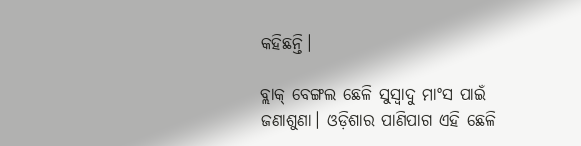କହିଛନ୍ତି।

ବ୍ଲାକ୍ ବେଙ୍ଗଲ ଛେଳି ସୁସ୍ୱାଦୁ ମାଂସ ପାଇଁ ଜଣାଶୁଣା। ଓଡ଼ିଶାର ପାଣିପାଗ ଏହି ଛେଳି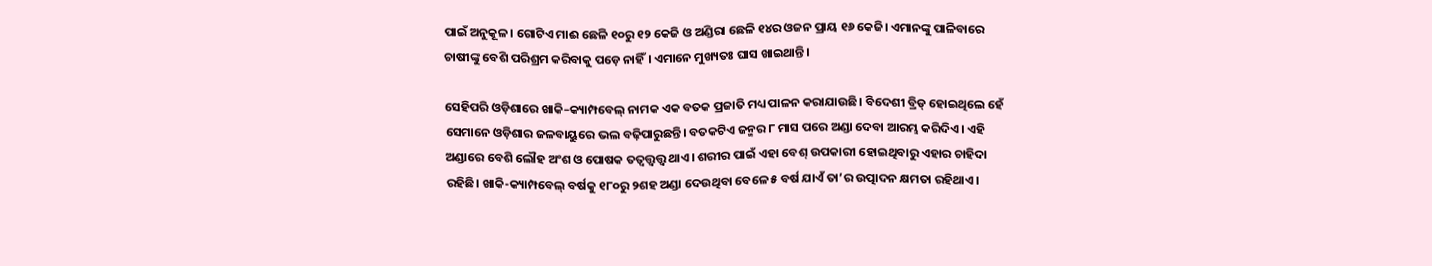ପାଇଁ ଅନୁକୂଳ। ଗୋଟିଏ ମାଈ ଛେଳି ୧୦ରୁ ୧୨ କେଜି ଓ ଅଣ୍ଡିରା ଛେଳି ୧୪ର ଓଜନ ପ୍ରାୟ ୧୬ କେଜି। ଏମାନଙ୍କୁ ପାଳିବାରେ ଚାଷୀଙ୍କୁ ବେଶି ପରିଶ୍ରମ କରିବାକୁ ପଡ଼େ ନାହିଁ। ଏମାନେ ମୁଖ୍ୟତଃ ଘାସ ଖାଇଥାନ୍ତି।

ସେହିପରି ଓଡ଼ିଶାରେ ଖାକି–କ୍ୟାମ୍ପବେଲ୍ ନାମକ ଏକ ବତକ ପ୍ରଜାତି ମଧ୍ୟ ପାଳନ କରାଯାଉଛି। ବିଦେଶୀ ବ୍ରିଡ୍ ହୋଇଥିଲେ ହେଁ ସେମାନେ ଓଡ଼ିଶାର ଜଳବାୟୁରେ ଭଲ ବଢ଼ିପାରୁଛନ୍ତି। ବତକଟିଏ ଜନ୍ମର ୮ ମାସ ପରେ ଅଣ୍ଡା ଦେବା ଆରମ୍ଭ କରିଦିଏ। ଏହି ଅଣ୍ଡାରେ ବେଶି ଲୌହ ଅଂଶ ଓ ପୋଷକ ତତ୍ୱତ୍ତ୍ୱତ୍ତ୍ୱ ଥାଏ। ଶରୀର ପାଇଁ ଏହା ବେଶ୍ ଉପକାରୀ ହୋଇଥିବାରୁ ଏହାର ଚାହିଦା ରହିଛି। ଖାକି-କ୍ୟାମ୍ପବେଲ୍ ବର୍ଷକୁ ୧୮୦ରୁ ୨ଶହ ଅଣ୍ଡା ଦେଉଥିବା ବେଳେ ୫ ବର୍ଷ ଯାଏଁ ତା’ର ଉତ୍ପାଦନ କ୍ଷମତା ରହିଥାଏ।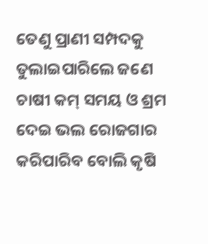ତେଣୁ ପ୍ରାଣୀ ସମ୍ପଦକୁ ତୁଲାଇପାରିଲେ ଜଣେ ଚାଷୀ କମ୍ ସମୟ ଓ ଶ୍ରମ ଦେଇ ଭଲ ରୋଜଗାର କରିପାରିବ ବୋଲି କୃଷି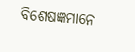ବିଶେଷଜ୍ଞମାନେ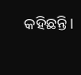କହିଛନ୍ତି।